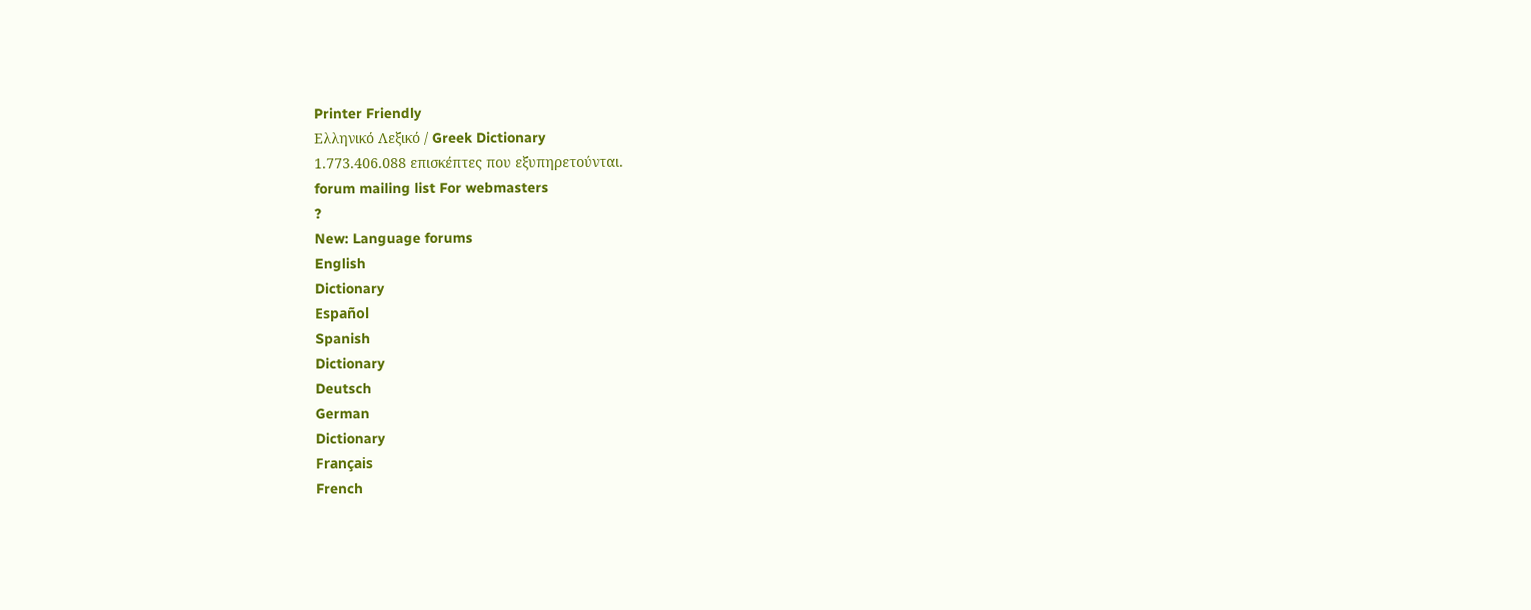Printer Friendly
Ελληνικό Λεξικό / Greek Dictionary
1.773.406.088 επισκέπτες που εξυπηρετούνται.
forum mailing list For webmasters
?
New: Language forums
English
Dictionary
Español
Spanish
Dictionary
Deutsch
German
Dictionary
Français
French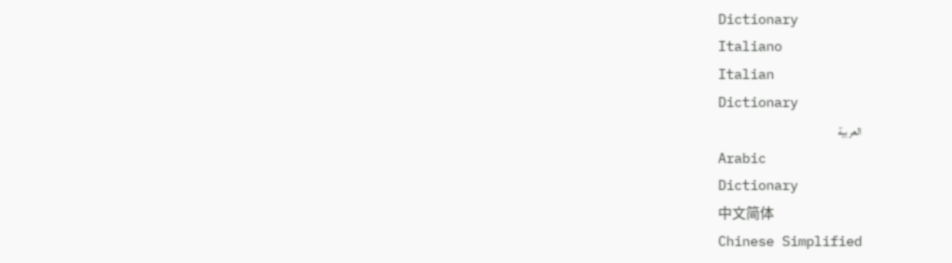Dictionary
Italiano
Italian
Dictionary
العربية
Arabic
Dictionary
中文简体
Chinese Simplified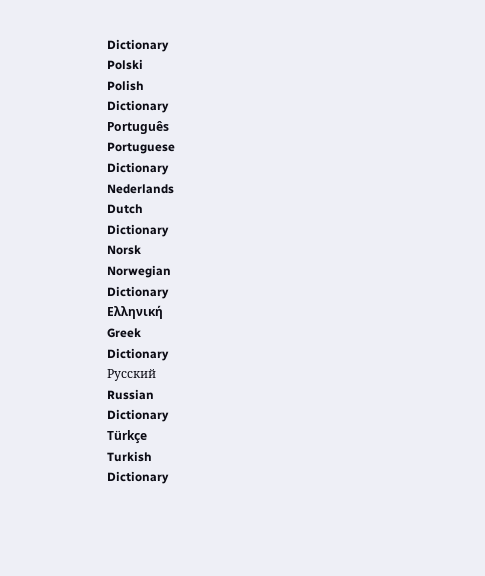Dictionary
Polski
Polish
Dictionary
Português
Portuguese
Dictionary
Nederlands
Dutch
Dictionary
Norsk
Norwegian
Dictionary
Ελληνική
Greek
Dictionary
Русский
Russian
Dictionary
Türkçe
Turkish
Dictionary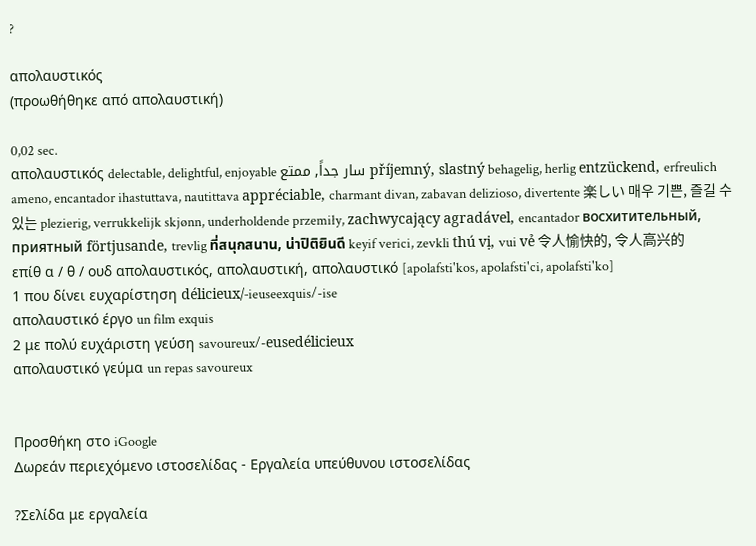?

απολαυστικός
(προωθήθηκε από απολαυστική)

0,02 sec.
απολαυστικός delectable, delightful, enjoyable سار جداً, ممتع příjemný, slastný behagelig, herlig entzückend, erfreulich ameno, encantador ihastuttava, nautittava appréciable, charmant divan, zabavan delizioso, divertente 楽しい 매우 기쁜, 즐길 수 있는 plezierig, verrukkelijk skjønn, underholdende przemiły, zachwycający agradável, encantador восхитительный, приятный förtjusande, trevlig ที่สนุกสนาน, น่าปิติยินดี keyif verici, zevkli thú vị, vui vẻ 令人愉快的, 令人高兴的
επίθ α / θ / ουδ απολαυστικός, απολαυστική, απολαυστικό [apolafsti'kos, apolafsti'ci, apolafsti'ko]
1 που δίνει ευχαρίστηση délicieux/-ieuseexquis/-ise
απολαυστικό έργο un film exquis
2 με πολύ ευχάριστη γεύση savoureux/-eusedélicieux
απολαυστικό γεύμα un repas savoureux


Προσθήκη στο iGoogle
Δωρεάν περιεχόμενο ιστοσελίδας - Εργαλεία υπεύθυνου ιστοσελίδας

?Σελίδα με εργαλεία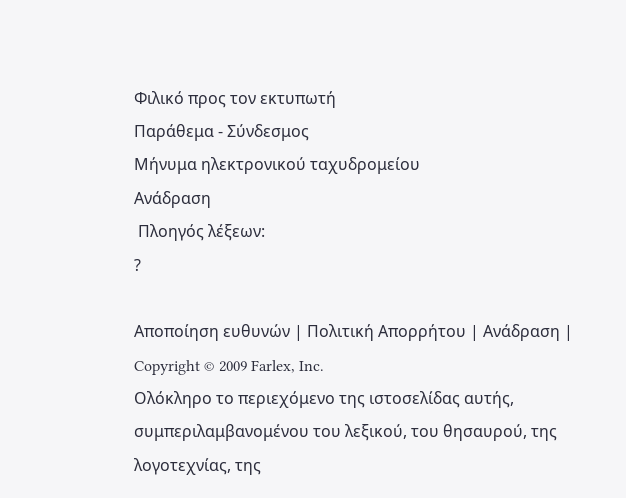Φιλικό προς τον εκτυπωτή
Παράθεμα - Σύνδεσμος
Μήνυμα ηλεκτρονικού ταχυδρομείου
Ανάδραση
 Πλοηγός λέξεων:
?

Αποποίηση ευθυνών | Πολιτική Απορρήτου | Ανάδραση | Copyright © 2009 Farlex, Inc.
Ολόκληρο το περιεχόμενο της ιστοσελίδας αυτής, συμπεριλαμβανομένου του λεξικού, του θησαυρού, της λογοτεχνίας, της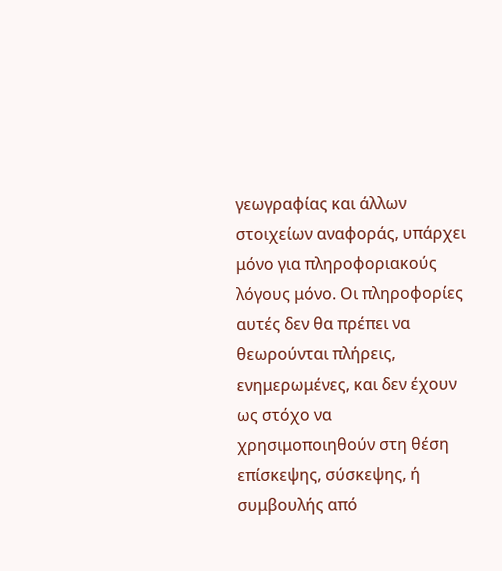γεωγραφίας και άλλων στοιχείων αναφοράς, υπάρχει μόνο για πληροφοριακούς λόγους μόνο. Οι πληροφορίες αυτές δεν θα πρέπει να θεωρούνται πλήρεις, ενημερωμένες, και δεν έχουν ως στόχο να χρησιμοποιηθούν στη θέση επίσκεψης, σύσκεψης, ή συμβουλής από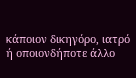κάποιον δικηγόρο, ιατρό ή οποιονδήποτε άλλο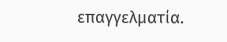επαγγελματία.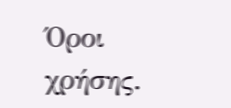Όροι χρήσης.